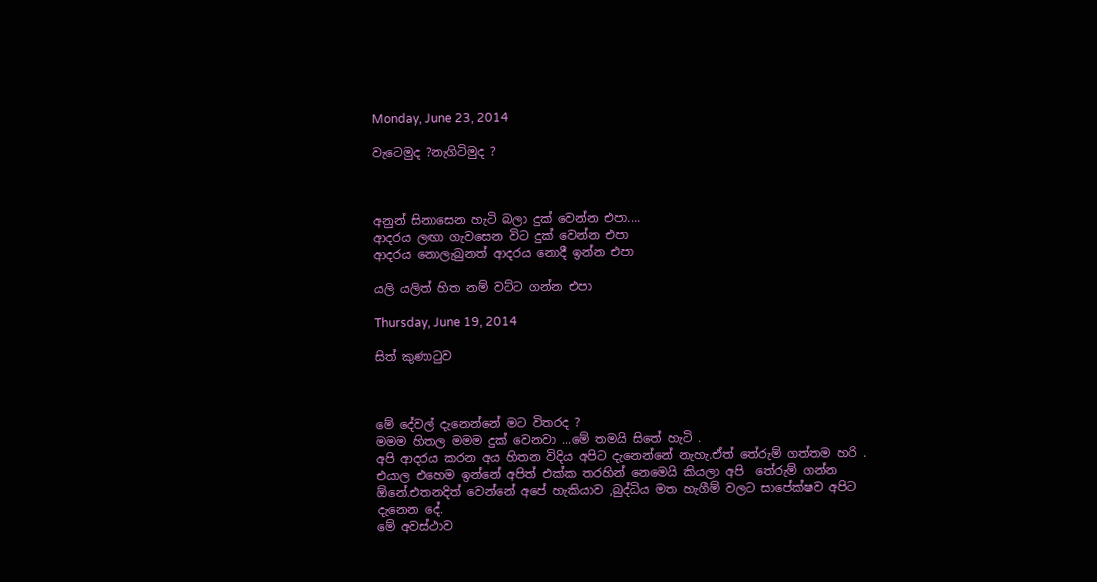Monday, June 23, 2014

වැටෙමුද ?නැගිටිමුද ?



අනුන් සිනාසෙන හැටි බලා දුක් වෙන්න එපා....
ආදරය ලඟා ගැවසෙන විට දුක් වෙන්න එපා
ආදරය නොලැබුනත් ආදරය නොදී ඉන්න එපා

යලි යලිත් හිත නම් වට්ට ගන්න එපා

Thursday, June 19, 2014

සිත් කුණාටුව



මේ දේවල් දැනෙන්නේ මට විතරද ?
මමම හිතල මමම දුක් වෙනවා ...මේ තමයි සිතේ හැටි .
අපි ආදරය කරන අය හිතන විදිය අපිට දැනෙන්නේ නැහැ.ඒත් තේරුම් ගත්තම හරි .
එයාල එහෙම ඉන්නේ අපිත් එක්ක තරහින් නෙමෙයි කියලා අපි  තේරුම් ගන්න ඕනේ.එතනදිත් වෙන්නේ අපේ හැකියාව ,බුද්ධිය මත හැගීම් වලට සාපේක්ෂව අපිට දැනෙන දේ.
මේ අවස්ථාව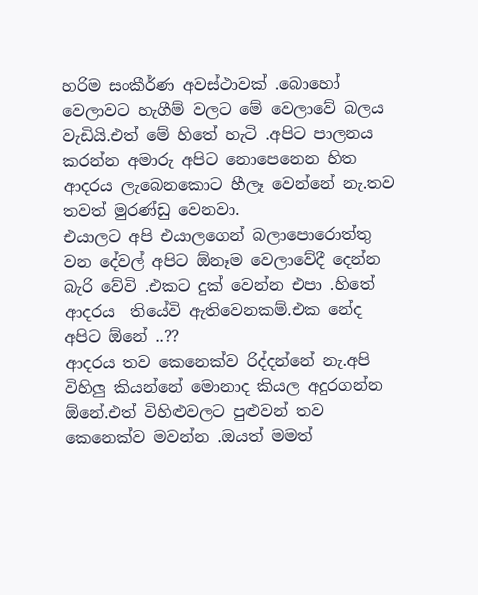හරිම සංකීර්ණ අවස්ථාවක් .බොහෝ වෙලාවට හැගීම් වලට මේ වෙලාවේ බලය වැඩියි.එත් මේ හිතේ හැටි .අපිට පාලනය කරන්න අමාරු අපිට නොපෙනෙන හිත ආදරය ලැබෙනකොට හීලෑ වෙන්නේ නැ.තව තවත් මුරණ්ඩු වෙනවා.
එයාලට අපි එයාලගෙන් බලාපොරොත්තු වන දේවල් අපිට ඕනෑම වෙලාවේදී දෙන්න බැරි වේවි .එකට දුක් වෙන්න එපා .හිතේ ආදරය  තියේවි ඇතිවෙනකම්.එක නේද අපිට ඕනේ ..??
ආදරය තව කෙනෙක්ව රිද්දන්නේ නැ.අපි විහිලු කියන්නේ මොනාද කියල අදුරගන්න ඕනේ.එත් විහිළුවලට පුළුවන් තව කෙනෙක්ව මවන්න .ඔයත් මමත්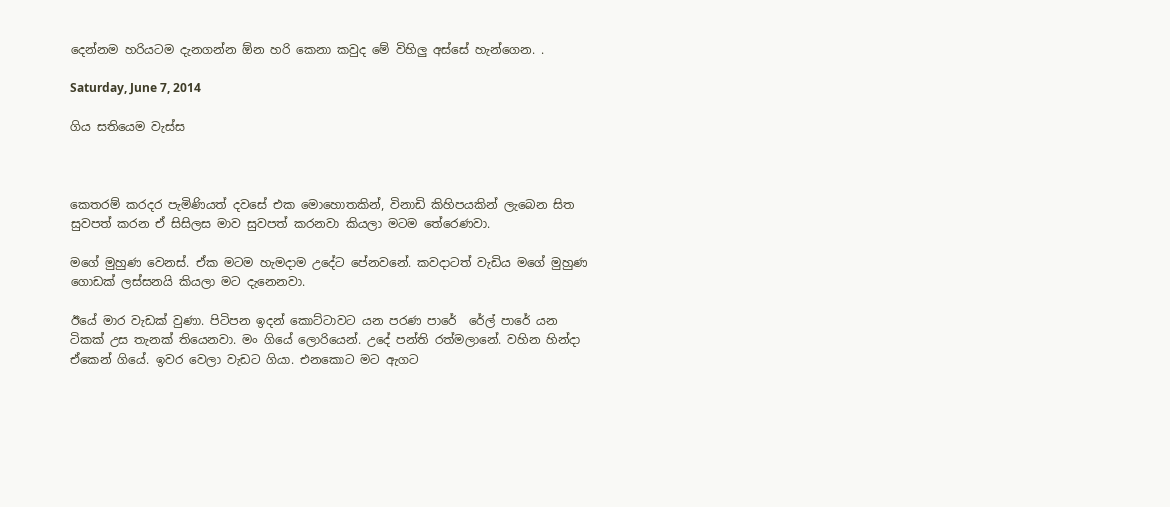දෙන්නම හරියටම දැනගන්න ඕන හරි කෙනා කවුද මේ විහිලු අස්සේ හැන්ගෙන. .

Saturday, June 7, 2014

ගිය සතියෙම වැස්ස



කෙතරම් කරදර පැමිණියත් දවසේ එක මොහොතකින්, විනාඩි කිහිපයකින් ලැබෙන සිත සුවපත් කරන ඒ සිසිලස මාව සුවපත් කරනවා කියලා මටම තේරෙණවා.

මගේ මුහුණ වෙනස්. ඒක මටම හැමදාම උදේට පේනවනේ. කවදාටත් වැඩිය මගේ මුහුණ ගොඩක් ලස්සනයි කියලා මට දැනෙනවා.

ඊයේ මාර වැඩක් වුණා. පිටිපන ඉදන් කොට්ටාවට යන පරණ පාරේ  රේල් පාරේ යන ටිකක් උස තැනක් තියෙනවා. මං ගියේ ලොරියෙන්. උදේ පන්ති රත්මලානේ. වහින හින්දා ඒකෙන් ගියේ. ඉවර වෙලා වැඩට ගියා. එනකොට මට ඇගට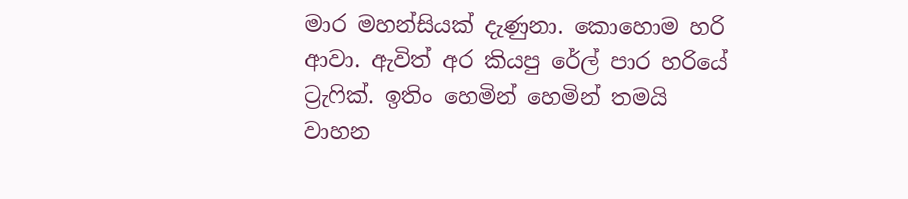මාර මහන්සියක් දැණුනා. කොහොම හරි ආවා. ඇවිත් අර කියපු රේල් පාර හරියේ ට්‍රැෆික්. ඉතිං හෙමින් හෙමින් තමයි වාහන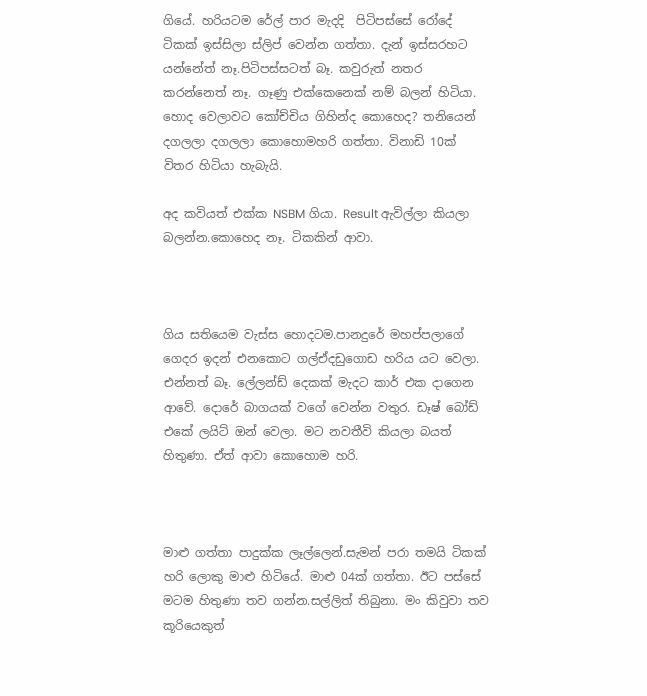ගියේ. හරියටම රේල් පාර මැදදි  පිටිපස්සේ රෝදේ ටිකක් ඉස්සිලා ස්ලිප් වෙන්න ගත්තා. දැන් ඉස්සරහට යන්නේත් නෑ.පිටිපස්සටත් බෑ. කවුරුත් නතර කරන්නෙත් නෑ. ගෑණු එක්කෙනෙක් නම් බලන් හිටියා. හොද වෙලාවට කෝච්චිය ගිහින්ද කොහෙද? තනියෙන් දගලලා දගලලා කොහොමහරි ගත්තා. විනාඩි 10ක් විතර හිටියා හැබැයි.

අද කවියත් එක්ක NSBM ගියා. Result ඇවිල්ලා කියලා බලන්න.කොහෙද නෑ. ටිකකින් ආවා.



ගිය සතියෙම වැස්ස හොදටම.පානදුරේ මහප්පලාගේ ගෙදර ඉදන් එනකොට ගල්ඒදඩුගොඩ හරිය යට වෙලා. එන්නත් බෑ. ලේලන්ඩ් දෙකක් මැදට කාර් එක දාගෙන ආවේ. දොරේ බාගයක් වගේ වෙන්න වතුර. ඩෑෂ් බෝඩ් එකේ ලයිට් ඔන් වෙලා. මට නවතීවි කියලා බයත් හිතුණා. ඒත් ආවා කොහොම හරි.



මාළු ගත්තා පාදුක්ක ලෑල්ලෙන්.සැමන් පරා තමයි ටිකක් හරි ලොකු මාළු හිටියේ. මාළු 04ක් ගත්තා. ඊට පස්සේ මටම හිතුණා තව ගන්න.සල්ලිත් තිබුනා. මං කිවුවා තව කූරියෙකුත්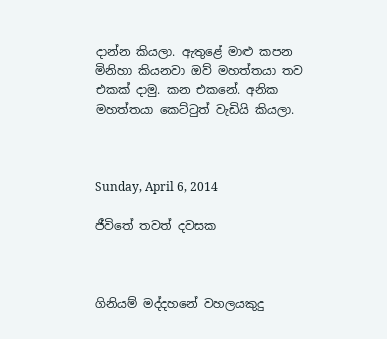දාන්න කියලා. ඇතුළේ මාළු කපන මිනිහා කියනවා ඔව් මහත්තයා තව එකක් දාමු. කන එකනේ. අනික මහත්තයා කෙට්ටුත් වැඩියි කියලා.



Sunday, April 6, 2014

ජීවිතේ තවත් දවසක



ගිනියම් මද්දහනේ වහලයකුදු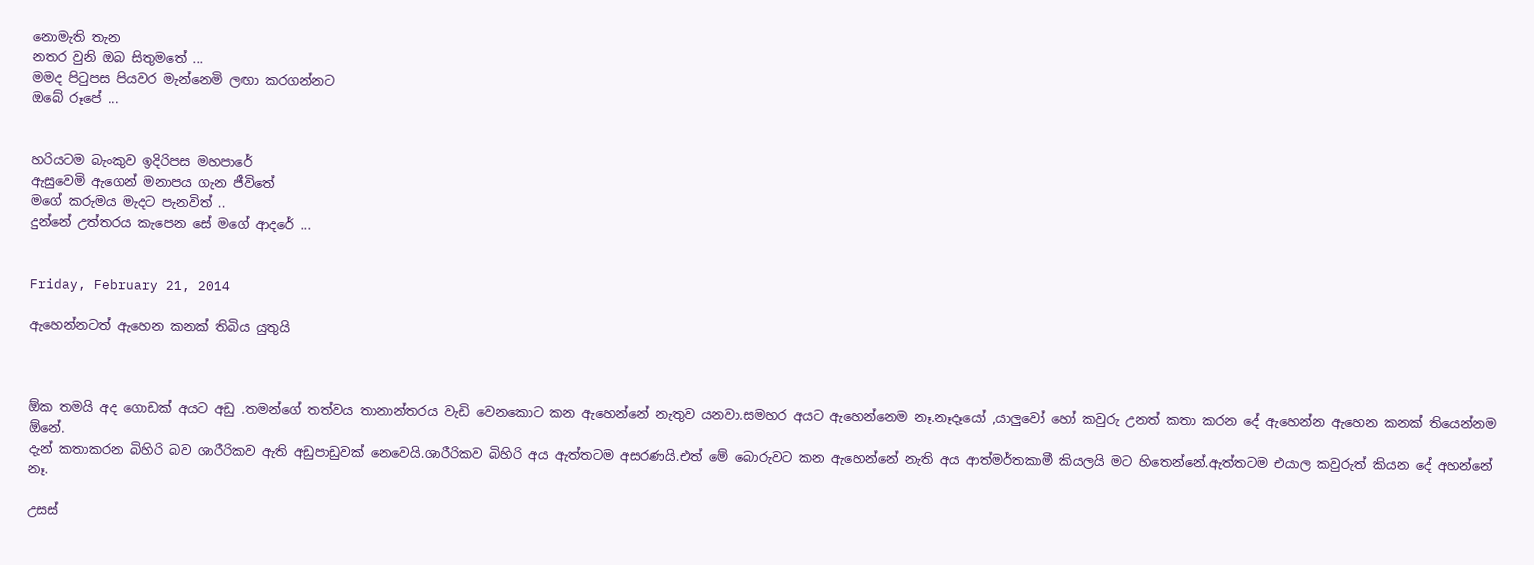නොමැති තැන
නතර වුනි ඔබ සිතුමතේ ...
මමද පිටුපස පියවර මැන්නෙමි ලඟා කරගන්නට
ඔබේ රූපේ ...


හරියටම බැංකුව ඉදිරිපස මහපාරේ
ඇසුවෙමි ඇගෙන් මනාපය ගැන ජීවිතේ
මගේ කරුමය මැදට පැනවිත් ..
දුන්නේ උත්තරය කැපෙන සේ මගේ ආදරේ ...


Friday, February 21, 2014

ඇහෙන්නටත් ඇහෙන කනක් තිබිය යුතුයි



ඕක තමයි අද ගොඩක් අයට අඩු .තමන්ගේ තත්වය තානාන්තරය වැඩි වෙනකොට කන ඇහෙන්නේ නැතුව යනවා.සමහර අයට ඇහෙන්නෙම නෑ.නෑදෑයෝ ,යාලුවෝ හෝ කවුරු උනත් කතා කරන දේ ඇහෙන්න ඇහෙන කනක් තියෙන්නම ඕනේ.
දැන් කතාකරන බිහිරි බව ශාරීරිකව ඇති අඩුපාඩුවක් නෙවෙයි.ශාරීරිකව බිහිරි අය ඇත්තටම අසරණයි.එත් මේ බොරුවට කන ඇහෙන්නේ නැති අය ආත්මර්තකාමී කියලයි මට හිතෙන්නේ.ඇත්තටම එයාල කවුරුත් කියන දේ අහන්නේ නෑ.

උසස්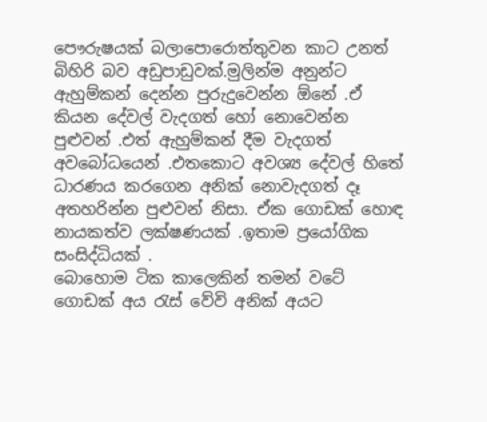පෞරුෂයක් බලාපොරොත්තුවන කාට උනත් බිහිරි බව අඩුපාඩුවක්.මුලින්ම අනුන්ට ඇහුම්කන් දෙන්න පුරුදුවෙන්න ඕනේ .ඒ කියන දේවල් වැදගත් හෝ නොවෙන්න පුළුවන් .එත් ඇහුම්කන් දීම වැදගත් අවබෝධයෙන් .එතකොට අවශ්‍ය දේවල් හිතේ ධාරණය කරගෙන අනික් නොවැදගත් දෑ අතහරින්න පුළුවන් නිසා. ඒක ගොඩක් හොඳ නායකත්ව ලක්ෂණයක් .ඉතාම ප්‍රයෝගික සංසිද්ධියක් .
බොහොම ටික කාලෙකින් තමන් වටේ ගොඩක් අය රැස් වේවි අනික් අයට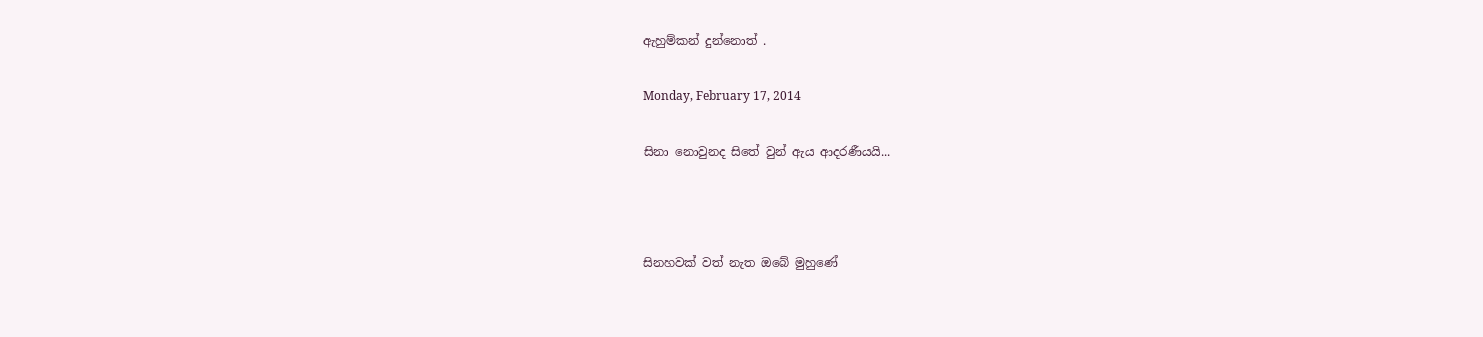ඇහුම්කන් දුන්නොත් .

Monday, February 17, 2014

සිනා නොවුනද සිතේ වුන් ඇය ආදරණීයයි...



සිනහවක් වත් නැත ඔබේ මුහුණේ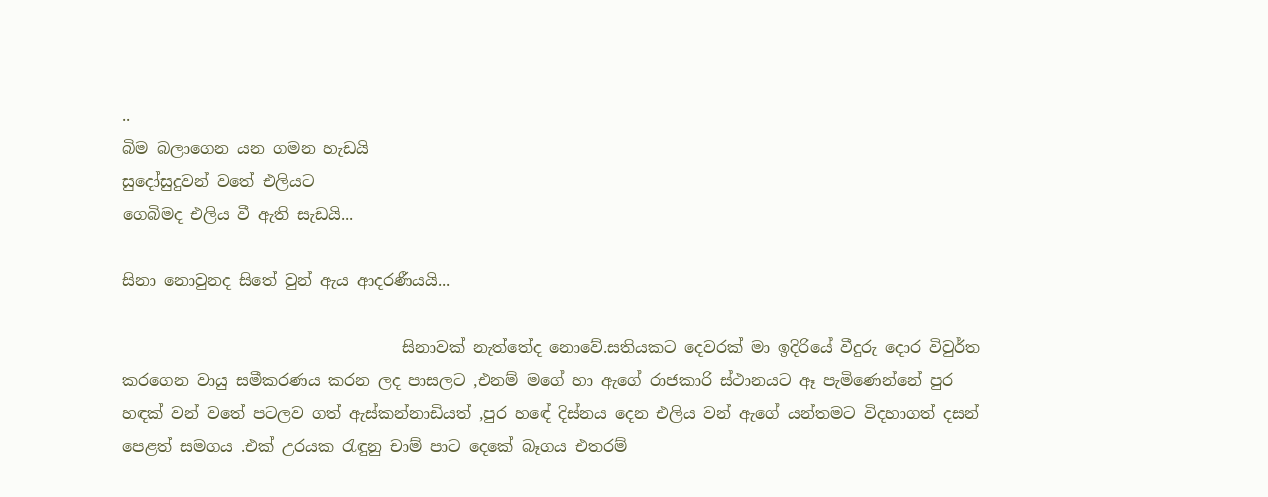..
බිම බලාගෙන යන ගමන හැඩයි
සුදෝසුදුවන් වතේ එලියට
ගෙබිමද එලිය වී ඇති සැඩයි...

සිනා නොවුනද සිතේ වුන් ඇය ආදරණීයයි...

                                   සිනාවක් නැත්තේද නොවේ.සතියකට දෙවරක් මා ඉදිරියේ වීදුරු දොර විවුර්ත කරගෙන වායු සමීකරණය කරන ලද පාසලට ,එනම් මගේ හා ඇගේ රාජකාරි ස්ථානයට ඈ පැමිණෙන්නේ පුර හඳක් වන් වතේ පටලව ගත් ඇස්කන්නාඩියත් ,පුර හඳේ දිස්නය දෙන එලිය වන් ඇගේ යන්තමට විදහාගත් දසන් පෙළත් සමගය .එක් උරයක රැඳුනු චාම් පාට දෙකේ බෑගය එතරම්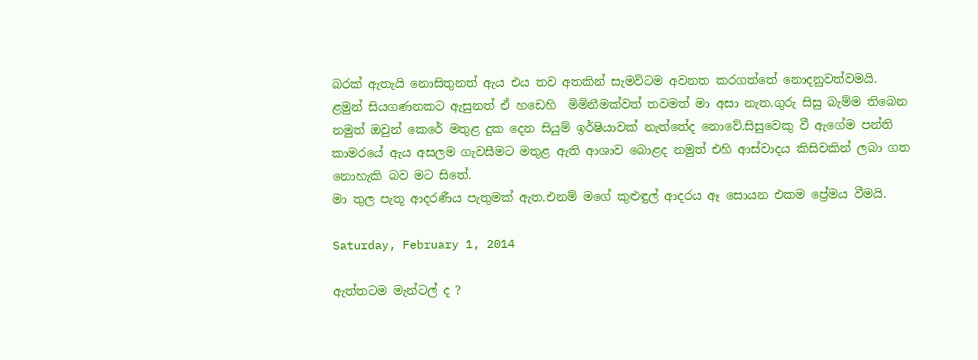බරක් ඇතැයි නොසිතුනත් ඇය එය තව අතකින් සැමවිටම අවනත කරගත්තේ නොදනුවත්වමයි.
ළමුන් සියගණනකට ඇසුනත් ඒ හඩෙහි  මිමිනීමක්වත් තවමත් මා අසා නැත.ගුරු සිසු බැම්ම තිබෙන නමුත් ඔවුන් කෙරේ මතුළ දුක දෙන සියුම් ඉර්ෂියාවක් නැත්තේද නොවේ.සිසුවෙකු වී ඇගේම පන්ති කාමරයේ ඇය අසලම ගැවසීමට මතුළ ඇති ආශාව බොළද නමුත් එහි ආස්වාදය කිසිවකින් ලබා ගත නොහැකි බව මට සිතේ.
මා තුල පැතූ ආදරණීය පැතුමක් ඇත.එනම් මගේ කුළුඳුල් ආදරය ඈ සොයන එකම ප්‍රේමය වීමයි.

Saturday, February 1, 2014

ඇත්තටම මැන්ටල් ද ?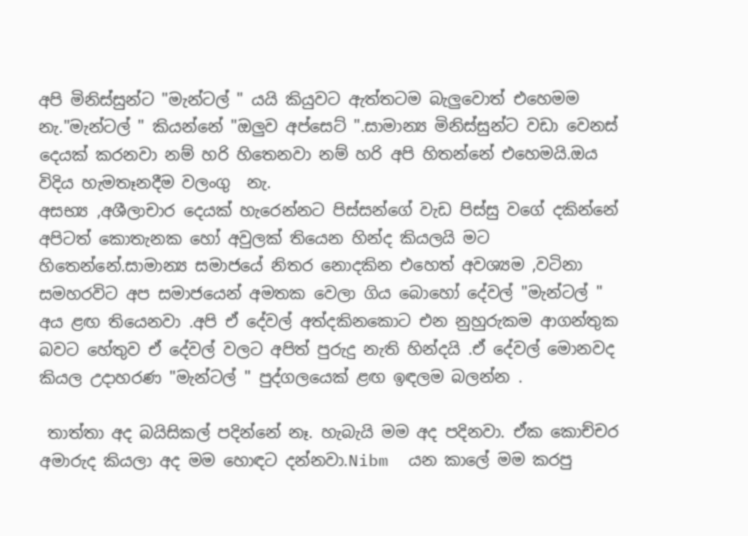අපි මිනිස්සුන්ට "මැන්ටල් " යයි කියුවට ඇත්තටම බැලුවොත් එහෙමම නැ."මැන්ටල් " කියන්නේ "ඔලුව අප්සෙට් ".සාමාන්‍ය මිනිස්සුන්ට වඩා වෙනස් දෙයක් කරනවා නම් හරි හිතෙනවා නම් හරි අපි හිතන්නේ එහෙමයි.ඔය විදිය හැමතෑනදීම වලංගු  නැ.
අසභ්‍ය ,අශීලාචාර දෙයක් හැරෙන්නට පිස්සන්ගේ වැඩ පිස්සු වගේ දකින්නේ අපිටත් කොතැනක හෝ අවුලක් තියෙන හින්ද කියලයි මට හිතෙන්නේ.සාමාන්‍ය සමාජයේ නිතර නොදකින එහෙත් අවශ්‍යම ,වටිනා සමහරවිට අප සමාජයෙන් අමතක වෙලා ගිය බොහෝ දේවල් "මැන්ටල් " අය ළඟ තියෙනවා .අපි ඒ දේවල් අත්දකිනකොට එන නුහුරුකම ආගන්තුක  බවට හේතුව ඒ දේවල් වලට අපිත් පුරුදු නැති හින්දයි .ඒ දේවල් මොනවද කියල උදාහරණ "මැන්ටල් " පුද්ගලයෙක් ළඟ ඉඳලම බලන්න .

 තාත්තා අද බයිසිකල් පදින්නේ නෑ. හැබැයි මම අද පදිනවා. ඒක කොච්චර අමාරුද කියලා අද මම හොඳට දන්නවා.Nibm  යන කාලේ මම කරපු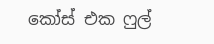කෝස් එක ෆුල්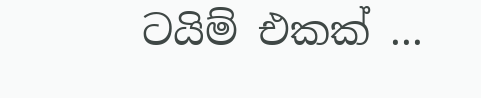ටයිම් එකක් ...